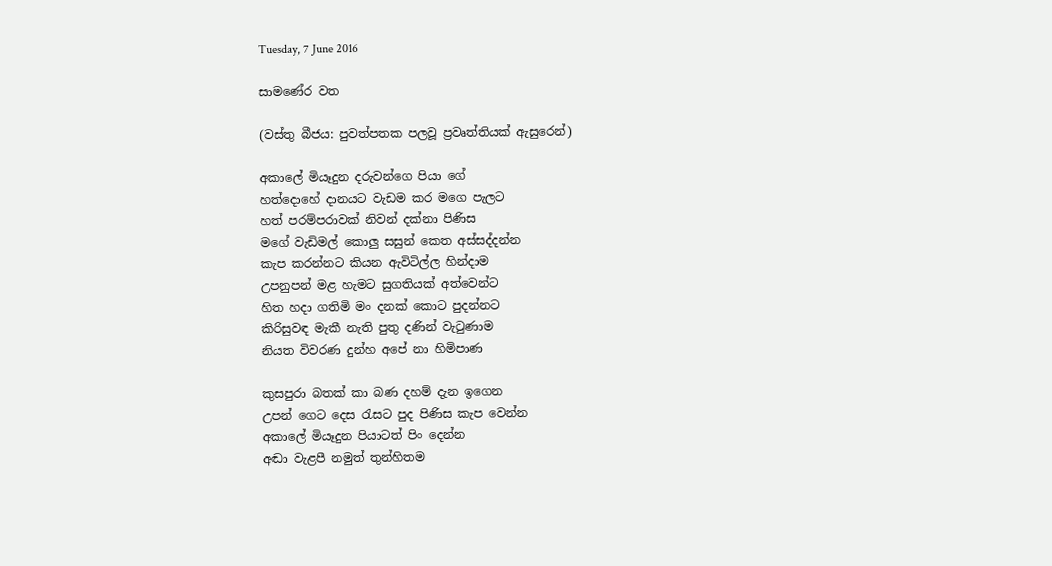Tuesday, 7 June 2016

සාමණේර වත

(වස්තු බීජය: පුවත්පතක පලවූ ප්‍රවෘත්තියක් ඇසුරෙන්)

අකාලේ මියෑදුන දරුවන්ගෙ පියා ගේ
හත්දොහේ දානයට වැඩම කර මගෙ පැලට
හත් පරම්පරාවක් නිවන් දක්නා පිණිස
මගේ වැඩිමල් කොලු සසුන් කෙත අස්සද්දන්න
කැප කරන්නට කියන ඇවිටිල්ල හින්දාම
උපනුපන් මළ හැමට සුගතියක් අත්වෙන්ට
හිත හදා ගතිමි මං දනක් කොට පුදන්නට
කිරිසුවඳ මැකී නැති පුතු දණින් වැටුණාම
නියත විවරණ දුන්හ අපේ නා හිමිපාණ

කුසපුරා බතක් කා බණ දහම් දැන ඉගෙන
උපන් ගෙට දෙස රැසට පුද පිණිස කැප වෙන්න
අකාලේ මියෑදුන පියාටත් පිං දෙන්න
අඬා වැළපී නමුත් තුන්හිතම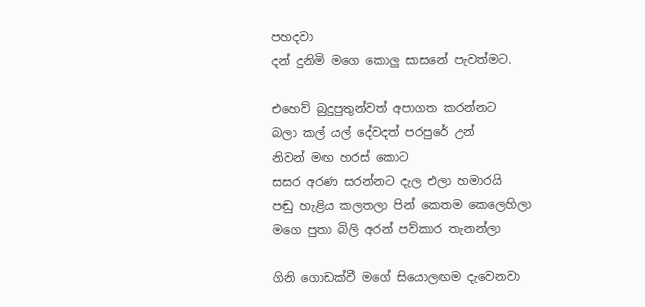පහදවා
දන් දුනිමි මගෙ කොලු සාසනේ පැවත්මට.

එහෙව් බුදුපුතුන්වත් අපාගත කරන්නට
බලා කල් යල් දේවදත් පරපුරේ උන්
නිවන් මඟ හරස් කොට
සසර අරණ සරන්නට දැල එලා හමාරයි
පඬු හැළිය කලතලා පින් කෙතම කෙලෙහිලා
මගෙ පුතා බිලි අරන් පව්කාර තැනන්ලා

ගිනි ගොඩක්වී මගේ සියොලඟම දැවෙනවා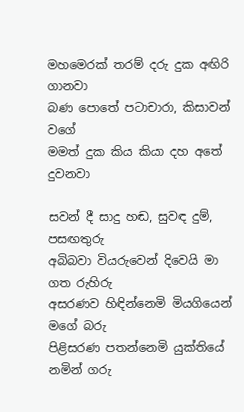මහමෙරක් තරම් දරු දුක අඟිරි ගානවා
බණ පොතේ පටාචාරා, කිසාවන් වගේ
මමත් දුක කිය කියා දහ අතේ දුවනවා

සවන් දී සාදු හඬ, සුවඳ දුම්, පසඟතුරු
අබිබවා වියරුවෙන් දිවෙයි මා ගත රුහිරු
අසරණව හිඳින්නෙමි මියගියෙන් මගේ බරු
පිළිසරණ පතන්නෙමි යුක්තියේ නමින් ගරු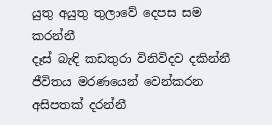යුතු අයුතු තුලාවේ දෙපස සම කරන්නී
දෑස් බැඳි කඩතුරා විනිවිදව දකින්නී
ජීවිතය මරණයෙන් වෙන්කරන අසිපතක් දරන්නී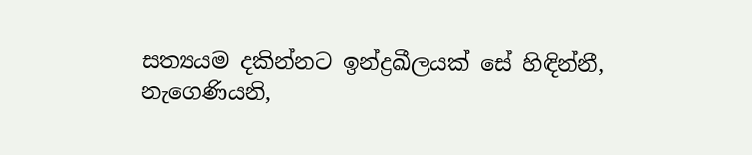සත්‍යයම දකින්නට ඉන්ද්‍රඛීලයක් සේ හිඳින්නී,
නැගෙණියනි,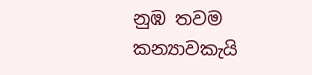නුඹ තවම කන්‍යාවකැයි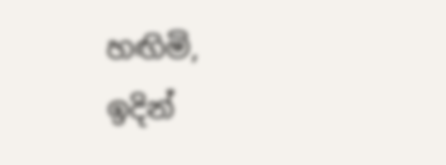හඟිමි,
ඉදින්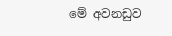මේ අවනඩුව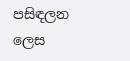පසිඳලන ලෙස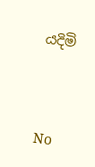යදිමි




No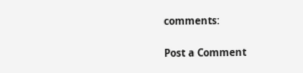comments:

Post a Comment